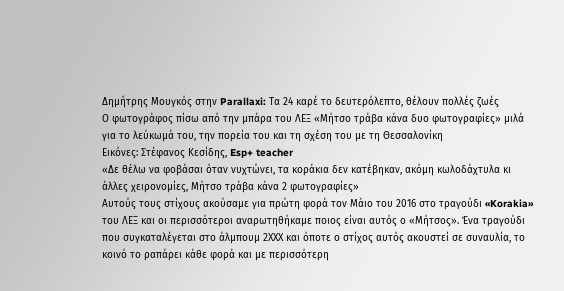Δημήτρης Μουγκός στην Parallaxi: Tα 24 καρέ το δευτερόλεπτο, θέλουν πολλές ζωές
Ο φωτογράφος πίσω από την μπάρα του ΛΕΞ «Μήτσο τράβα κάνα δυο φωτογραφίες» μιλά για το λεύκωμά του, την πορεία του και τη σχέση του με τη Θεσσαλονίκη
Εικόνες: Στέφανος Κεσίδης, Esp+ teacher
«Δε θέλω να φοβάσαι όταν νυχτώνει, τα κοράκια δεν κατέβηκαν, ακόμη κωλοδάχτυλα κι άλλες χειρονομίες, Μήτσο τράβα κάνα 2 φωτογραφίες»
Αυτούς τους στίχους ακούσαμε για πρώτη φορά τον Μάιο του 2016 στο τραγούδι «Korakia» του ΛΕΞ και οι περισσότεροι αναρωτηθήκαμε ποιος είναι αυτός ο «Μήτσος». Ένα τραγούδι που συγκαταλέγεται στο άλμπουμ 2ΧΧΧ και όποτε ο στίχος αυτός ακουστεί σε συναυλία, το κοινό το ραπάρει κάθε φορά και με περισσότερη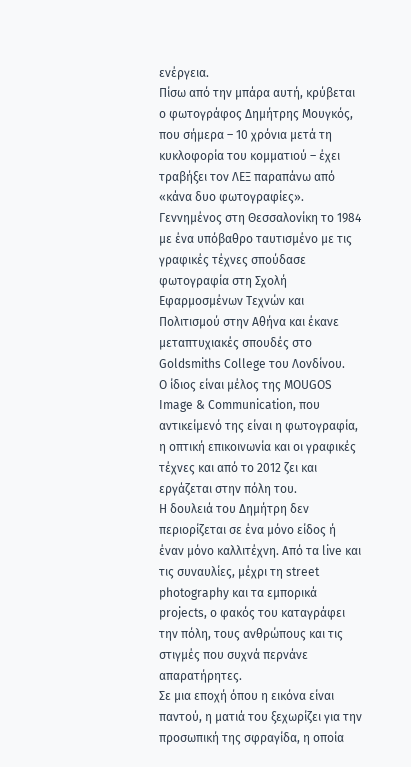ενέργεια.
Πίσω από την μπάρα αυτή, κρύβεται ο φωτογράφος Δημήτρης Μουγκός, που σήμερα – 10 χρόνια μετά τη κυκλοφορία του κομματιού – έχει τραβήξει τον ΛΕΞ παραπάνω από «κάνα δυο φωτογραφίες».
Γεννημένος στη Θεσσαλονίκη το 1984 με ένα υπόβαθρο ταυτισμένο με τις γραφικές τέχνες σπούδασε φωτογραφία στη Σχολή Εφαρμοσμένων Τεχνών και Πολιτισμού στην Αθήνα και έκανε μεταπτυχιακές σπουδές στο Goldsmiths College του Λονδίνου.
Ο ίδιος είναι μέλος της MOUGOS Image & Communication, που αντικείμενό της είναι η φωτογραφία, η οπτική επικοινωνία και οι γραφικές τέχνες και από το 2012 ζει και εργάζεται στην πόλη του.
Η δουλειά του Δημήτρη δεν περιορίζεται σε ένα μόνο είδος ή έναν μόνο καλλιτέχνη. Από τα live και τις συναυλίες, μέχρι τη street photography και τα εμπορικά projects, ο φακός του καταγράφει την πόλη, τους ανθρώπους και τις στιγμές που συχνά περνάνε απαρατήρητες.
Σε μια εποχή όπου η εικόνα είναι παντού, η ματιά του ξεχωρίζει για την προσωπική της σφραγίδα, η οποία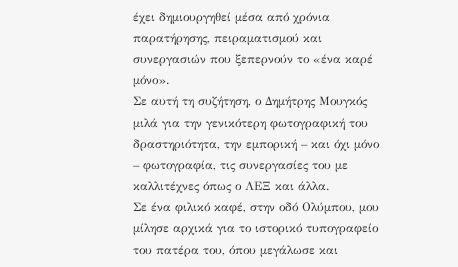έχει δημιουργηθεί μέσα από χρόνια παρατήρησης, πειραματισμού και συνεργασιών που ξεπερνούν το «ένα καρέ μόνο».
Σε αυτή τη συζήτηση, ο Δημήτρης Μουγκός μιλά για την γενικότερη φωτογραφική του δραστηριότητα, την εμπορική – και όχι μόνο – φωτογραφία, τις συνεργασίες του με καλλιτέχνες όπως ο ΛΕΞ και άλλα.
Σε ένα φιλικό καφέ, στην οδό Ολύμπου, μου μίλησε αρχικά για το ιστορικό τυπογραφείο του πατέρα του, όπου μεγάλωσε και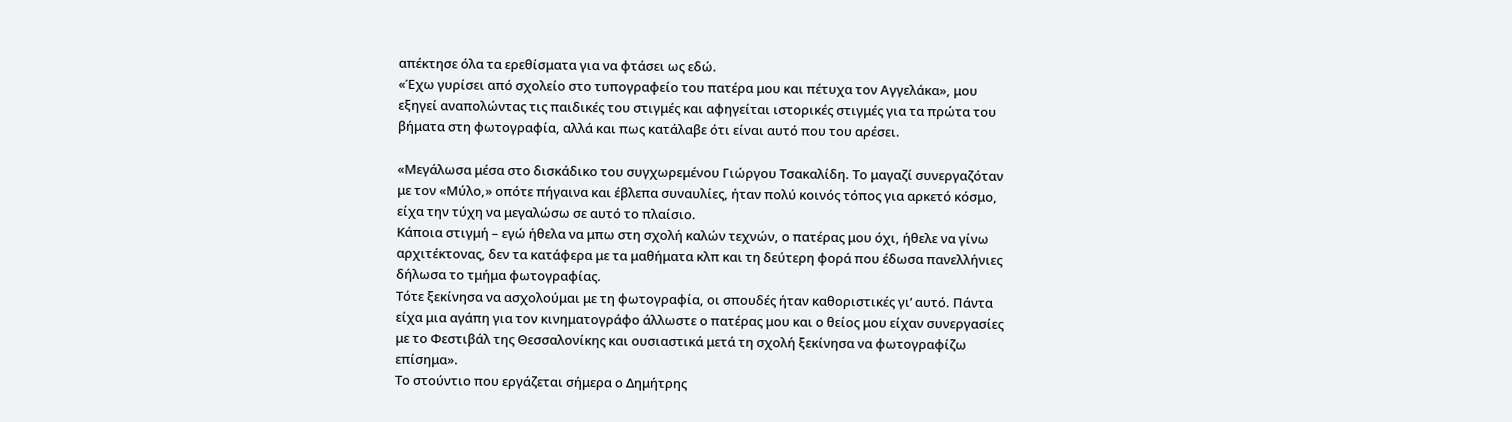απέκτησε όλα τα ερεθίσματα για να φτάσει ως εδώ.
«Έχω γυρίσει από σχολείο στο τυπογραφείο του πατέρα μου και πέτυχα τον Αγγελάκα», μου εξηγεί αναπολώντας τις παιδικές του στιγμές και αφηγείται ιστορικές στιγμές για τα πρώτα του βήματα στη φωτογραφία, αλλά και πως κατάλαβε ότι είναι αυτό που του αρέσει.

«Μεγάλωσα μέσα στο δισκάδικο του συγχωρεμένου Γιώργου Τσακαλίδη. Το μαγαζί συνεργαζόταν με τον «Μύλο,» οπότε πήγαινα και έβλεπα συναυλίες, ήταν πολύ κοινός τόπος για αρκετό κόσμο, είχα την τύχη να μεγαλώσω σε αυτό το πλαίσιο.
Κάποια στιγμή – εγώ ήθελα να μπω στη σχολή καλών τεχνών, ο πατέρας μου όχι, ήθελε να γίνω αρχιτέκτονας, δεν τα κατάφερα με τα μαθήματα κλπ και τη δεύτερη φορά που έδωσα πανελλήνιες δήλωσα το τμήμα φωτογραφίας.
Τότε ξεκίνησα να ασχολούμαι με τη φωτογραφία, οι σπουδές ήταν καθοριστικές γι’ αυτό. Πάντα είχα μια αγάπη για τον κινηματογράφο άλλωστε ο πατέρας μου και ο θείος μου είχαν συνεργασίες με το Φεστιβάλ της Θεσσαλονίκης και ουσιαστικά μετά τη σχολή ξεκίνησα να φωτογραφίζω επίσημα».
Το στούντιο που εργάζεται σήμερα ο Δημήτρης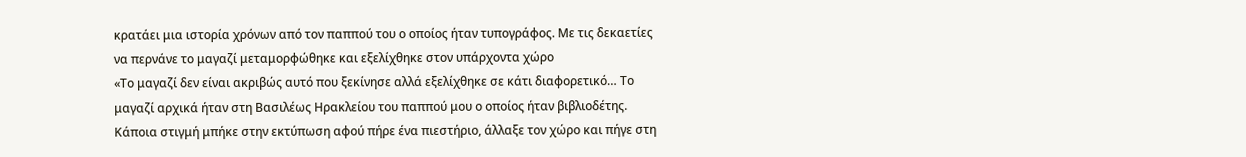κρατάει μια ιστορία χρόνων από τον παππού του ο οποίος ήταν τυπογράφος. Με τις δεκαετίες να περνάνε το μαγαζί μεταμορφώθηκε και εξελίχθηκε στον υπάρχοντα χώρο
«Το μαγαζί δεν είναι ακριβώς αυτό που ξεκίνησε αλλά εξελίχθηκε σε κάτι διαφορετικό… Το μαγαζί αρχικά ήταν στη Βασιλέως Ηρακλείου του παππού μου ο οποίος ήταν βιβλιοδέτης. Κάποια στιγμή μπήκε στην εκτύπωση αφού πήρε ένα πιεστήριο, άλλαξε τον χώρο και πήγε στη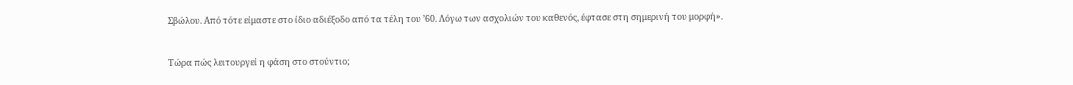Σβώλου. Από τότε είμαστε στο ίδιο αδιέξοδο από τα τέλη του ’60. Λόγω των ασχολιών του καθενός, έφτασε στη σημερινή του μορφή».

Τώρα πώς λειτουργεί η φάση στο στούντιο;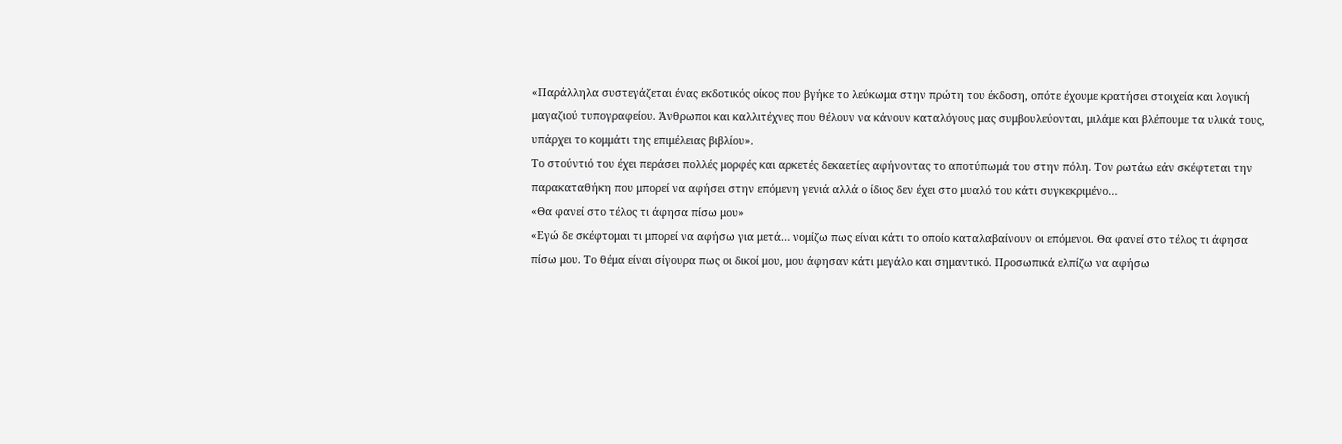«Παράλληλα συστεγάζεται ένας εκδοτικός οίκος που βγήκε το λεύκωμα στην πρώτη του έκδοση, οπότε έχουμε κρατήσει στοιχεία και λογική μαγαζιού τυπογραφείου. Άνθρωποι και καλλιτέχνες που θέλουν να κάνουν καταλόγους μας συμβουλεύονται, μιλάμε και βλέπουμε τα υλικά τους, υπάρχει το κομμάτι της επιμέλειας βιβλίου».
Το στούντιό του έχει περάσει πολλές μορφές και αρκετές δεκαετίες αφήνοντας το αποτύπωμά του στην πόλη. Τον ρωτάω εάν σκέφτεται την παρακαταθήκη που μπορεί να αφήσει στην επόμενη γενιά αλλά ο ίδιος δεν έχει στο μυαλό του κάτι συγκεκριμένο…
«Θα φανεί στο τέλος τι άφησα πίσω μου»
«Εγώ δε σκέφτομαι τι μπορεί να αφήσω για μετά… νομίζω πως είναι κάτι το οποίο καταλαβαίνουν οι επόμενοι. Θα φανεί στο τέλος τι άφησα πίσω μου. Το θέμα είναι σίγουρα πως οι δικοί μου, μου άφησαν κάτι μεγάλο και σημαντικό. Προσωπικά ελπίζω να αφήσω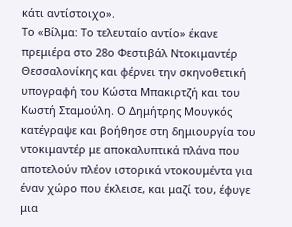κάτι αντίστοιχο».
Το «Βίλμα: Το τελευταίο αντίο» έκανε πρεμιέρα στο 28ο Φεστιβάλ Ντοκιμαντέρ Θεσσαλονίκης και φέρνει την σκηνοθετική υπογραφή του Κώστα Μπακιρτζή και του Κωστή Σταμούλη. Ο Δημήτρης Μουγκός κατέγραψε και βοήθησε στη δημιουργία του ντοκιμαντέρ με αποκαλυπτικά πλάνα που αποτελούν πλέον ιστορικά ντοκουμέντα για έναν χώρο που έκλεισε, και μαζί του, έφυγε μια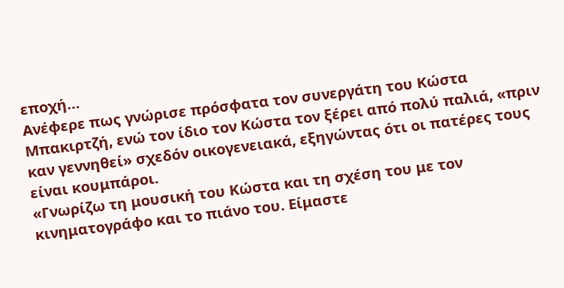εποχή…
Ανέφερε πως γνώρισε πρόσφατα τον συνεργάτη του Κώστα Μπακιρτζή, ενώ τον ίδιο τον Κώστα τον ξέρει από πολύ παλιά, «πριν καν γεννηθεί» σχεδόν οικογενειακά, εξηγώντας ότι οι πατέρες τους είναι κουμπάροι.
«Γνωρίζω τη μουσική του Κώστα και τη σχέση του με τον κινηματογράφο και το πιάνο του. Είμαστε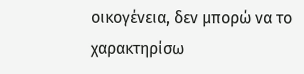οικογένεια, δεν μπορώ να το χαρακτηρίσω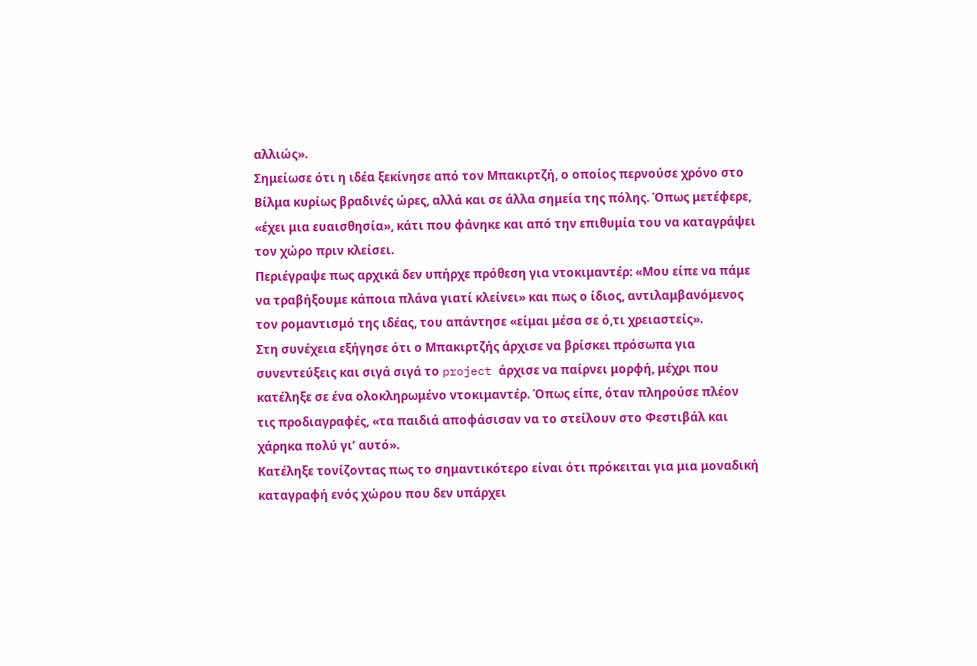αλλιώς».
Σημείωσε ότι η ιδέα ξεκίνησε από τον Μπακιρτζή, ο οποίος περνούσε χρόνο στο Βίλμα κυρίως βραδινές ώρες, αλλά και σε άλλα σημεία της πόλης. Όπως μετέφερε, «έχει μια ευαισθησία», κάτι που φάνηκε και από την επιθυμία του να καταγράψει τον χώρο πριν κλείσει.
Περιέγραψε πως αρχικά δεν υπήρχε πρόθεση για ντοκιμαντέρ: «Μου είπε να πάμε να τραβήξουμε κάποια πλάνα γιατί κλείνει» και πως ο ίδιος, αντιλαμβανόμενος τον ρομαντισμό της ιδέας, του απάντησε «είμαι μέσα σε ό,τι χρειαστείς».
Στη συνέχεια εξήγησε ότι ο Μπακιρτζής άρχισε να βρίσκει πρόσωπα για συνεντεύξεις και σιγά σιγά το project άρχισε να παίρνει μορφή, μέχρι που κατέληξε σε ένα ολοκληρωμένο ντοκιμαντέρ. Όπως είπε, όταν πληρούσε πλέον τις προδιαγραφές, «τα παιδιά αποφάσισαν να το στείλουν στο Φεστιβάλ και χάρηκα πολύ γι’ αυτό».
Κατέληξε τονίζοντας πως το σημαντικότερο είναι ότι πρόκειται για μια μοναδική καταγραφή ενός χώρου που δεν υπάρχει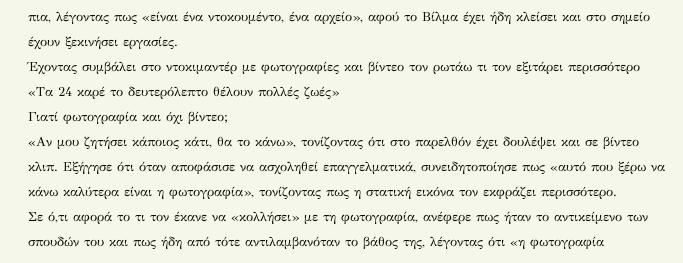πια, λέγοντας πως «είναι ένα ντοκουμέντο, ένα αρχείο», αφού το Βίλμα έχει ήδη κλείσει και στο σημείο έχουν ξεκινήσει εργασίες.
Έχοντας συμβάλει στο ντοκιμαντέρ με φωτογραφίες και βίντεο τον ρωτάω τι τον εξιτάρει περισσότερο
«Τα 24 καρέ το δευτερόλεπτο θέλουν πολλές ζωές»
Γιατί φωτογραφία και όχι βίντεο;
«Αν μου ζητήσει κάποιος κάτι, θα το κάνω», τονίζοντας ότι στο παρελθόν έχει δουλέψει και σε βίντεο κλιπ. Εξήγησε ότι όταν αποφάσισε να ασχοληθεί επαγγελματικά, συνειδητοποίησε πως «αυτό που ξέρω να κάνω καλύτερα είναι η φωτογραφία», τονίζοντας πως η στατική εικόνα τον εκφράζει περισσότερο.
Σε ό,τι αφορά το τι τον έκανε να «κολλήσει» με τη φωτογραφία, ανέφερε πως ήταν το αντικείμενο των σπουδών του και πως ήδη από τότε αντιλαμβανόταν το βάθος της, λέγοντας ότι «η φωτογραφία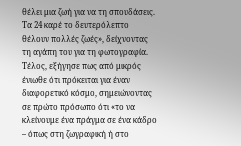θέλει μια ζωή για να τη σπουδάσεις. Tα 24 καρέ το δευτερόλεπτο θέλουν πολλές ζωές», δείχνοντας τη αγάπη του για τη φωτογραφία.
Τέλος, εξήγησε πως από μικρός ένιωθε ότι πρόκειται για έναν διαφορετικό κόσμο, σημειώνοντας σε πρώτο πρόσωπο ότι «το να κλείνουμε ένα πράγμα σε ένα κάδρο – όπως στη ζωγραφική ή στο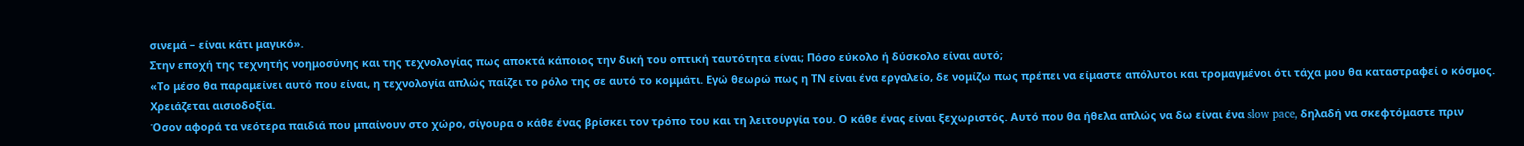σινεμά – είναι κάτι μαγικό».
Στην εποχή της τεχνητής νοημοσύνης και της τεχνολογίας πως αποκτά κάποιος την δική του οπτική ταυτότητα είναι; Πόσο εύκολο ή δύσκολο είναι αυτό;
«Το μέσο θα παραμείνει αυτό που είναι, η τεχνολογία απλώς παίζει το ρόλο της σε αυτό το κομμάτι. Εγώ θεωρώ πως η ΤΝ είναι ένα εργαλείο, δε νομίζω πως πρέπει να είμαστε απόλυτοι και τρομαγμένοι ότι τάχα μου θα καταστραφεί ο κόσμος. Χρειάζεται αισιοδοξία.
Όσον αφορά τα νεότερα παιδιά που μπαίνουν στο χώρο, σίγουρα ο κάθε ένας βρίσκει τον τρόπο του και τη λειτουργία του. Ο κάθε ένας είναι ξεχωριστός. Αυτό που θα ήθελα απλώς να δω είναι ένα slow pace, δηλαδή να σκεφτόμαστε πριν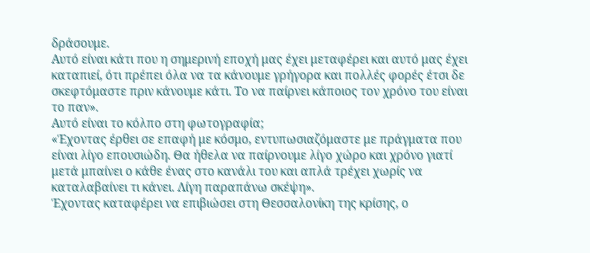δράσουμε.
Αυτό είναι κάτι που η σημερινή εποχή μας έχει μεταφέρει και αυτό μας έχει καταπιεί, ότι πρέπει όλα να τα κάνουμε γρήγορα και πολλές φορές έτσι δε σκεφτόμαστε πριν κάνουμε κάτι. Το να παίρνει κάποιος τον χρόνο του είναι το παν».
Αυτό είναι το κόλπο στη φωτογραφία;
«Έχοντας έρθει σε επαφή με κόσμο, εντυπωσιαζόμαστε με πράγματα που είναι λίγο επουσιώδη. Θα ήθελα να παίρνουμε λίγο χώρο και χρόνο γιατί μετά μπαίνει ο κάθε ένας στο κανάλι του και απλά τρέχει χωρίς να καταλαβαίνει τι κάνει. Λίγη παραπάνω σκέψη».
Έχοντας καταφέρει να επιβιώσει στη Θεσσαλονίκη της κρίσης, ο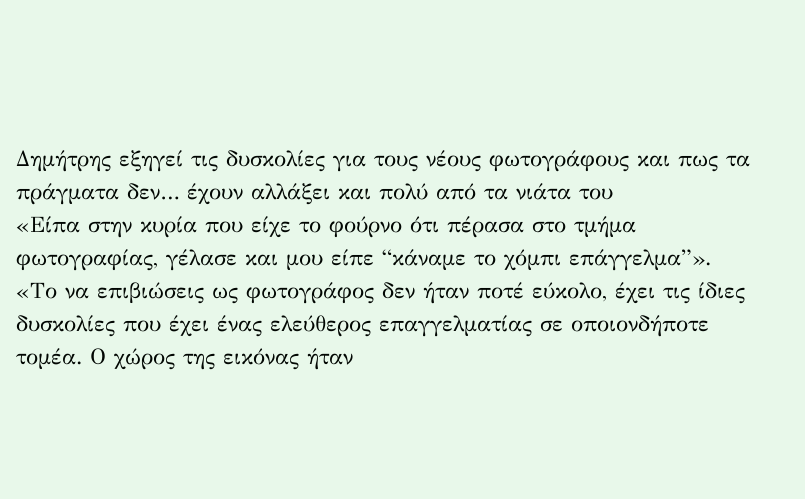Δημήτρης εξηγεί τις δυσκολίες για τους νέους φωτογράφους και πως τα πράγματα δεν… έχουν αλλάξει και πολύ από τα νιάτα του
«Είπα στην κυρία που είχε το φούρνο ότι πέρασα στο τμήμα φωτογραφίας, γέλασε και μου είπε “κάναμε το χόμπι επάγγελμα”».
«Το να επιβιώσεις ως φωτογράφος δεν ήταν ποτέ εύκολο, έχει τις ίδιες δυσκολίες που έχει ένας ελεύθερος επαγγελματίας σε οποιονδήποτε τομέα. Ο χώρος της εικόνας ήταν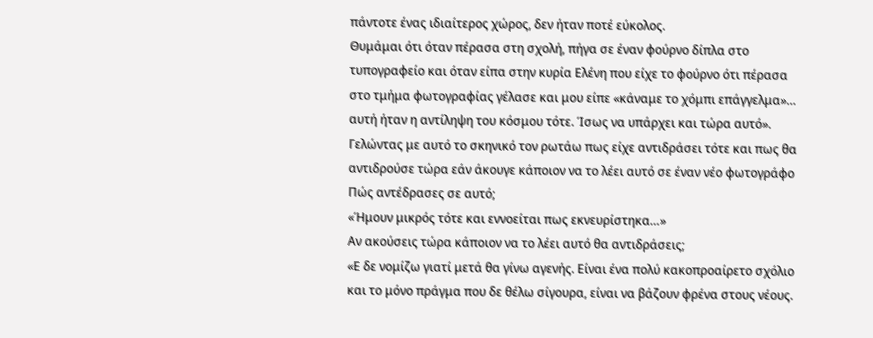πάντοτε ένας ιδιαίτερος χώρος, δεν ήταν ποτέ εύκολος.
Θυμάμαι ότι όταν πέρασα στη σχολή, πήγα σε έναν φούρνο δίπλα στο τυπογραφείο και όταν είπα στην κυρία Ελένη που είχε το φούρνο ότι πέρασα στο τμήμα φωτογραφίας γέλασε και μου είπε «κάναμε το χόμπι επάγγελμα»… αυτή ήταν η αντίληψη του κόσμου τότε. Ίσως να υπάρχει και τώρα αυτό».
Γελώντας με αυτό το σκηνικό τον ρωτάω πως είχε αντιδράσει τότε και πως θα αντιδρούσε τώρα εάν άκουγε κάποιον να το λέει αυτό σε έναν νέο φωτογράφο
Πώς αντέδρασες σε αυτό;
«Ήμουν μικρός τότε και εννοείται πως εκνευρίστηκα…»
Αν ακούσεις τώρα κάποιον να το λέει αυτό θα αντιδράσεις;
«Ε δε νομίζω γιατί μετά θα γίνω αγενής. Είναι ένα πολύ κακοπροαίρετο σχόλιο και το μόνο πράγμα που δε θέλω σίγουρα, είναι να βάζουν φρένα στους νέους.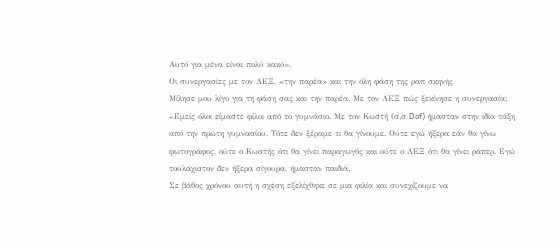Αυτό για μένα είναι πολύ κακό».
Οι συνεργασίες με τον ΛΕΞ, «την παρέα» και την όλη φάση της ραπ σκηνής
Μίλησε μου λίγο για τη φάση σας και την παρέα. Με τον ΛΕΞ πώς ξεκίνησε η συνεργασία;
«Εμείς όλοι είμαστε φίλοι από το γυμνάσιο. Με τον Κωστή (σ.σ Dof) ήμασταν στην ιδία τάξη από την πρώτη γυμνασίου. Τότε δεν ξέραμε τι θα γίνουμε. Ούτε εγώ ήξερα εάν θα γίνω φωτογράφος, ούτε ο Κωστής ότι θα γίνει παραγωγός και ούτε ο ΛΕΞ ότι θα γίνει ράπερ. Εγώ τουλάχιστον δεν ήξερα σίγουρα, ήμασταν παιδιά.
Σε βάθος χρόνου αυτή η σχέση εξελίχθηκε σε μια φιλία και συνεχίζουμε να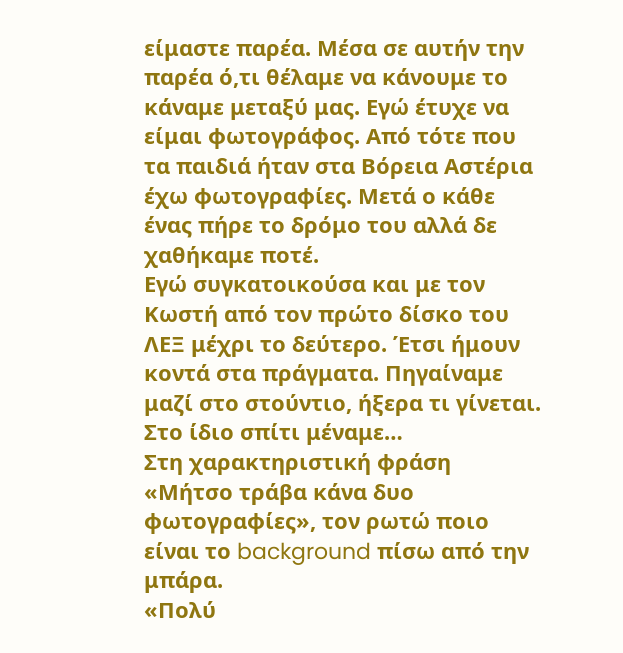είμαστε παρέα. Μέσα σε αυτήν την παρέα ό,τι θέλαμε να κάνουμε το κάναμε μεταξύ μας. Εγώ έτυχε να είμαι φωτογράφος. Από τότε που τα παιδιά ήταν στα Βόρεια Αστέρια έχω φωτογραφίες. Μετά ο κάθε ένας πήρε το δρόμο του αλλά δε χαθήκαμε ποτέ.
Εγώ συγκατοικούσα και με τον Κωστή από τον πρώτο δίσκο του ΛΕΞ μέχρι το δεύτερο. Έτσι ήμουν κοντά στα πράγματα. Πηγαίναμε μαζί στο στούντιο, ήξερα τι γίνεται. Στο ίδιο σπίτι μέναμε…
Στη χαρακτηριστική φράση «Μήτσο τράβα κάνα δυο φωτογραφίες», τον ρωτώ ποιο είναι το background πίσω από την μπάρα.
«Πολύ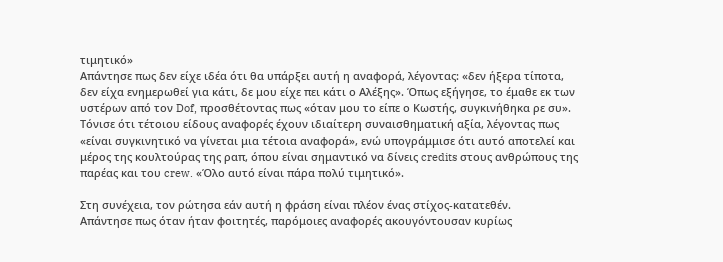τιμητικό»
Απάντησε πως δεν είχε ιδέα ότι θα υπάρξει αυτή η αναφορά, λέγοντας: «δεν ήξερα τίποτα, δεν είχα ενημερωθεί για κάτι, δε μου είχε πει κάτι ο Αλέξης». Όπως εξήγησε, το έμαθε εκ των υστέρων από τον Dof, προσθέτοντας πως «όταν μου το είπε ο Κωστής, συγκινήθηκα ρε συ».
Τόνισε ότι τέτοιου είδους αναφορές έχουν ιδιαίτερη συναισθηματική αξία, λέγοντας πως «είναι συγκινητικό να γίνεται μια τέτοια αναφορά», ενώ υπογράμμισε ότι αυτό αποτελεί και μέρος της κουλτούρας της ραπ, όπου είναι σημαντικό να δίνεις credits στους ανθρώπους της παρέας και του crew. «Όλο αυτό είναι πάρα πολύ τιμητικό».

Στη συνέχεια, τον ρώτησα εάν αυτή η φράση είναι πλέον ένας στίχος-κατατεθέν.
Απάντησε πως όταν ήταν φοιτητές, παρόμοιες αναφορές ακουγόντουσαν κυρίως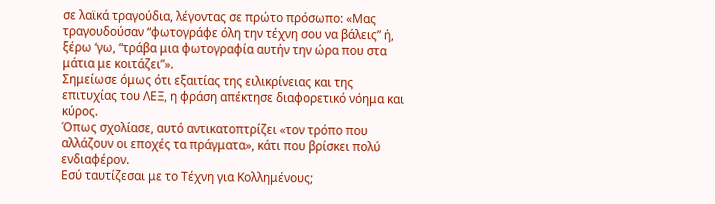σε λαϊκά τραγούδια, λέγοντας σε πρώτο πρόσωπο: «Μας τραγουδούσαν “φωτογράφε όλη την τέχνη σου να βάλεις” ή, ξέρω ‘γω, “τράβα μια φωτογραφία αυτήν την ώρα που στα μάτια με κοιτάζει”».
Σημείωσε όμως ότι εξαιτίας της ειλικρίνειας και της επιτυχίας του ΛΕΞ, η φράση απέκτησε διαφορετικό νόημα και κύρος.
Όπως σχολίασε, αυτό αντικατοπτρίζει «τον τρόπο που αλλάζουν οι εποχές τα πράγματα», κάτι που βρίσκει πολύ ενδιαφέρον.
Εσύ ταυτίζεσαι με το Τέχνη για Κολλημένους;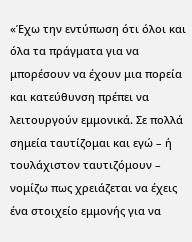«Έχω την εντύπωση ότι όλοι και όλα τα πράγματα για να μπορέσουν να έχουν μια πορεία και κατεύθυνση πρέπει να λειτουργούν εμμονικά. Σε πολλά σημεία ταυτίζομαι και εγώ – ή τουλάχιστον ταυτιζόμουν – νομίζω πως χρειάζεται να έχεις ένα στοιχείο εμμονής για να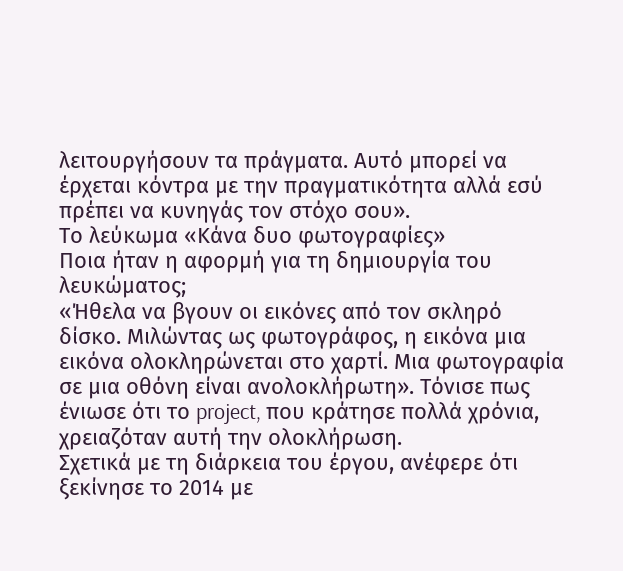λειτουργήσουν τα πράγματα. Αυτό μπορεί να έρχεται κόντρα με την πραγματικότητα αλλά εσύ πρέπει να κυνηγάς τον στόχο σου».
Το λεύκωμα «Κάνα δυο φωτογραφίες»
Ποια ήταν η αφορμή για τη δημιουργία του λευκώματος;
«Ήθελα να βγουν οι εικόνες από τον σκληρό δίσκο. Μιλώντας ως φωτογράφος, η εικόνα μια εικόνα ολοκληρώνεται στο χαρτί. Μια φωτογραφία σε μια οθόνη είναι ανολοκλήρωτη». Τόνισε πως ένιωσε ότι το project, που κράτησε πολλά χρόνια, χρειαζόταν αυτή την ολοκλήρωση.
Σχετικά με τη διάρκεια του έργου, ανέφερε ότι ξεκίνησε το 2014 με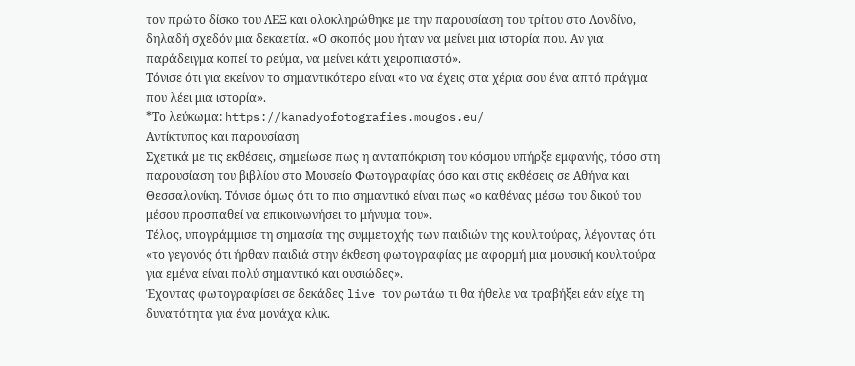τον πρώτο δίσκο του ΛΕΞ και ολοκληρώθηκε με την παρουσίαση του τρίτου στο Λονδίνο, δηλαδή σχεδόν μια δεκαετία. «Ο σκοπός μου ήταν να μείνει μια ιστορία που. Αν για παράδειγμα κοπεί το ρεύμα, να μείνει κάτι χειροπιαστό».
Τόνισε ότι για εκείνον το σημαντικότερο είναι «το να έχεις στα χέρια σου ένα απτό πράγμα που λέει μια ιστορία».
*Το λεύκωμα: https://kanadyofotografies.mougos.eu/
Αντίκτυπος και παρουσίαση
Σχετικά με τις εκθέσεις, σημείωσε πως η ανταπόκριση του κόσμου υπήρξε εμφανής, τόσο στη παρουσίαση του βιβλίου στο Μουσείο Φωτογραφίας όσο και στις εκθέσεις σε Αθήνα και Θεσσαλονίκη. Τόνισε όμως ότι το πιο σημαντικό είναι πως «ο καθένας μέσω του δικού του μέσου προσπαθεί να επικοινωνήσει το μήνυμα του».
Τέλος, υπογράμμισε τη σημασία της συμμετοχής των παιδιών της κουλτούρας, λέγοντας ότι «το γεγονός ότι ήρθαν παιδιά στην έκθεση φωτογραφίας με αφορμή μια μουσική κουλτούρα για εμένα είναι πολύ σημαντικό και ουσιώδες».
Έχοντας φωτογραφίσει σε δεκάδες live τον ρωτάω τι θα ήθελε να τραβήξει εάν είχε τη δυνατότητα για ένα μονάχα κλικ.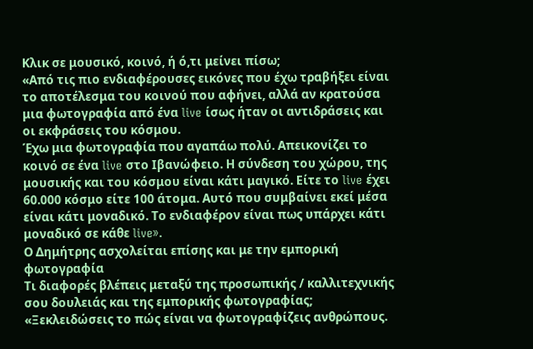Κλικ σε μουσικό, κοινό, ή ό,τι μείνει πίσω;
«Από τις πιο ενδιαφέρουσες εικόνες που έχω τραβήξει είναι το αποτέλεσμα του κοινού που αφήνει, αλλά αν κρατούσα μια φωτογραφία από ένα live ίσως ήταν οι αντιδράσεις και οι εκφράσεις του κόσμου.
Έχω μια φωτογραφία που αγαπάω πολύ. Απεικoνίζει το κοινό σε ένα live στο Ιβανώφειο. Η σύνδεση του χώρου, της μουσικής και του κόσμου είναι κάτι μαγικό. Είτε το live έχει 60.000 κόσμο είτε 100 άτομα. Αυτό που συμβαίνει εκεί μέσα είναι κάτι μοναδικό. Το ενδιαφέρον είναι πως υπάρχει κάτι μοναδικό σε κάθε live».
Ο Δημήτρης ασχολείται επίσης και με την εμπορική φωτογραφία
Τι διαφορές βλέπεις μεταξύ της προσωπικής / καλλιτεχνικής σου δουλειάς και της εμπορικής φωτογραφίας;
«Ξεκλειδώσεις το πώς είναι να φωτογραφίζεις ανθρώπους.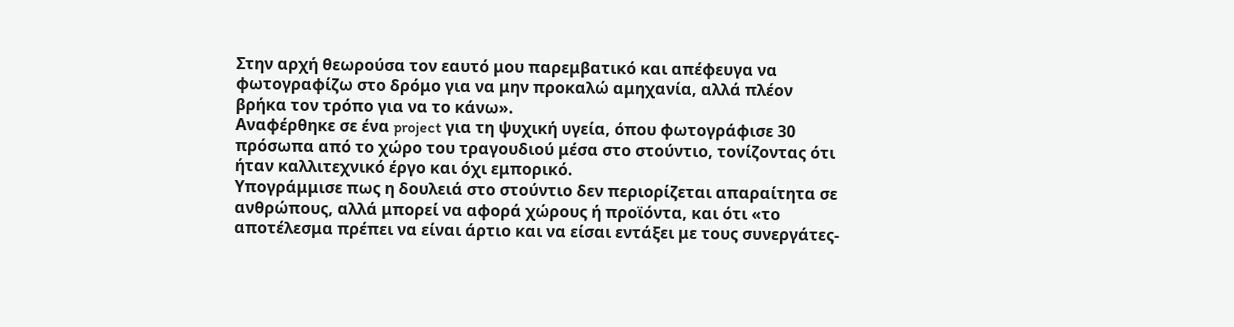Στην αρχή θεωρούσα τον εαυτό μου παρεμβατικό και απέφευγα να φωτογραφίζω στο δρόμο για να μην προκαλώ αμηχανία, αλλά πλέον βρήκα τον τρόπο για να το κάνω».
Αναφέρθηκε σε ένα project για τη ψυχική υγεία, όπου φωτογράφισε 30 πρόσωπα από το χώρο του τραγουδιού μέσα στο στούντιο, τονίζοντας ότι ήταν καλλιτεχνικό έργο και όχι εμπορικό.
Υπογράμμισε πως η δουλειά στο στούντιο δεν περιορίζεται απαραίτητα σε ανθρώπους, αλλά μπορεί να αφορά χώρους ή προϊόντα, και ότι «το αποτέλεσμα πρέπει να είναι άρτιο και να είσαι εντάξει με τους συνεργάτες-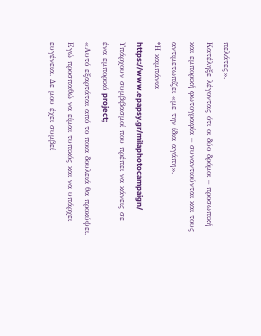πελάτες».
Κατέληξε λέγοντας ότι οι δύο δρόμοι – προσωπική και εμπορική φωτογραφία – συναντιούνται και τους αντιμετωπίζει «με την ίδια αγάπη».
*Η καμπάνια https://www.epapsy.gr/milaphotocampaign/
Υπάρχουν συμβιβασμοί που πρέπει να κάνεις σε ένα εμπορικό project;
«Αυτό εξαρτάται από το ποια δουλειά θα προκύψει. Εγώ προσπαθώ να είμαι τυπικός και να υπάρχει ευγένεια. Δε μου έχει συμβεί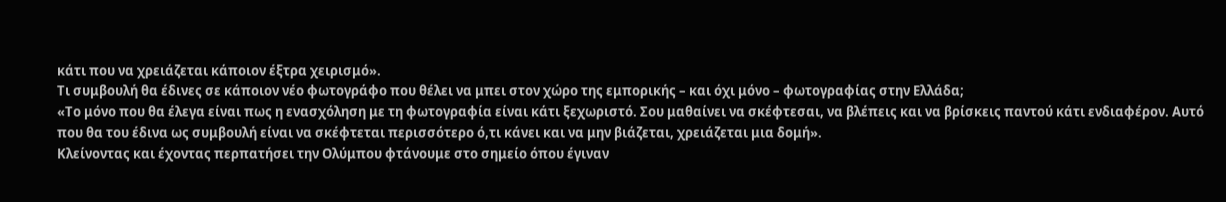κάτι που να χρειάζεται κάποιον έξτρα χειρισμό».
Τι συμβουλή θα έδινες σε κάποιον νέο φωτογράφο που θέλει να μπει στον χώρο της εμπορικής – και όχι μόνο – φωτογραφίας στην Ελλάδα;
«Το μόνο που θα έλεγα είναι πως η ενασχόληση με τη φωτογραφία είναι κάτι ξεχωριστό. Σου μαθαίνει να σκέφτεσαι, να βλέπεις και να βρίσκεις παντού κάτι ενδιαφέρον. Αυτό που θα του έδινα ως συμβουλή είναι να σκέφτεται περισσότερο ό,τι κάνει και να μην βιάζεται, χρειάζεται μια δομή».
Κλείνοντας και έχοντας περπατήσει την Ολύμπου φτάνουμε στο σημείο όπου έγιναν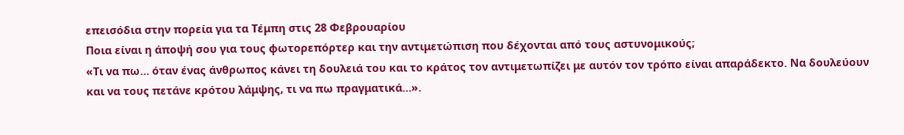επεισόδια στην πορεία για τα Τέμπη στις 28 Φεβρουαρίου
Ποια είναι η άποψή σου για τους φωτορεπόρτερ και την αντιμετώπιση που δέχονται από τους αστυνομικούς;
«Τι να πω… όταν ένας άνθρωπος κάνει τη δουλειά του και το κράτος τον αντιμετωπίζει με αυτόν τον τρόπο είναι απαράδεκτο. Να δουλεύουν και να τους πετάνε κρότου λάμψης, τι να πω πραγματικά…».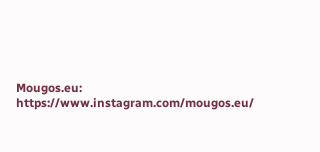Mougos.eu: https://www.instagram.com/mougos.eu/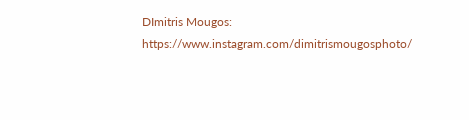DImitris Mougos: https://www.instagram.com/dimitrismougosphoto/